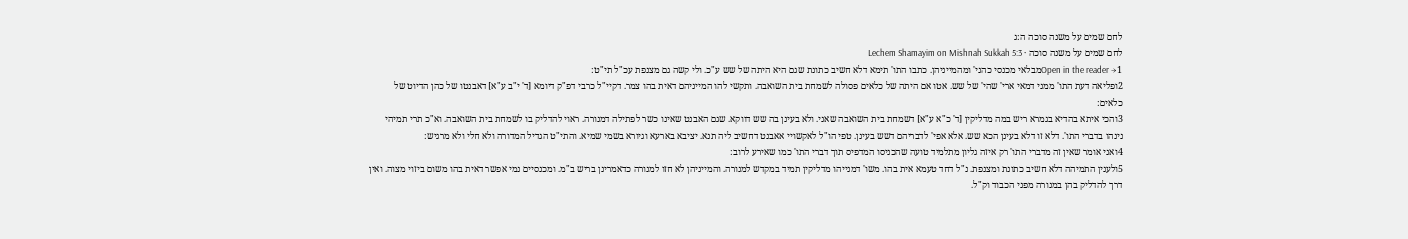לחם שמים על משנה סוכה ה:ג
לחם שמים על משנה סוכה · Lechem Shamayim on Mishnah Sukkah 5:3
Open in the reader →1מבלאי מכנסי כהני' ומהמייניהן. כתבו התו' תימא דלא חשיב כתונת שגם היא היתה של שש ע"כ. ולי קשה גם מצנפת עכ"ל תי"ט:
2ופליאה דעת התו' ממני דמאי ארי' שהי' של שש. אטו אם היתה של כלאים פסולה לשמחת בית השואבה. ותקשי להו המייניהם דאית בהו צמר. דקיי"ל כרבי דפ"ק דיומא [ד' י"ב ע"א] דאבנטו של כהן הדיוט של כלאים:
3והכי איתא בהדיא בגמרא ריש במה מדליקין [ד' כ"א ע"א] דשמחת בית השואבה שאני. ולא בעינן בה שש דווקא. שגם האבנט שאינו כשר לפתילה דמנורה. ראוי להדליק בו לשמחת בית השואבה. וא"כ תרי תמיהי נינהו בדברי התו'. דלא זו דלא בעינן הכא שש. אלא אפי' לדבריהם דשש בעינן. טפי הו"ל לאקשויי אאבנט דחשיב ליה תנא. יציבא בארעא וגיורא בשמי שמיא. והתי"ט הגדיל המדורה ולא חלי ולא מרגיש:
4ואני אומר שאין זה מדברי התו' רק איזה גליון מתלמיד טועה שהכניסו המדפיס תוך דברי התו' כמו שאירע לרוב:
5ולענין התמיהה דלא חשיב כתונת ומצנפת. נ"ל דחד טעמא אית בהו. משו' דמנייהו מדליקין תמיד במקדש למנורה. והמייניהן לא חזו למנורה כדאמרינן בריש ב"מ. ומכנסיים נמי אפשר דאית בהו משום ביזוי מצוה. ואין דרך להדליק בהן במנורה מפני הכבוד וק"ל.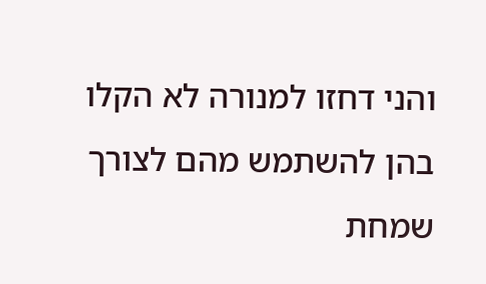והני דחזו למנורה לא הקלו בהן להשתמש מהם לצורך שמחת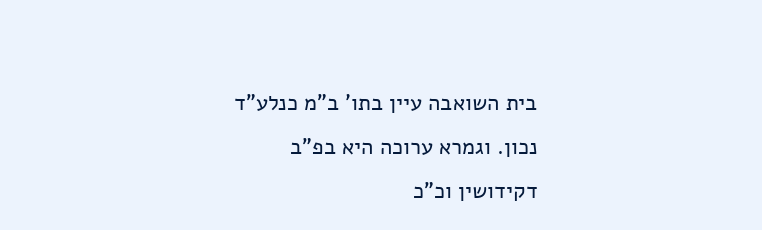בית השואבה עיין בתו' ב"מ כנלע"ד נכון. וגמרא ערוכה היא בפ"ב דקידושין וכ"כ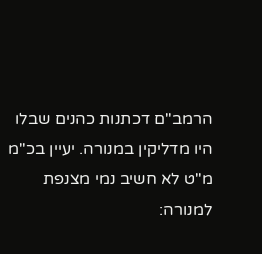הרמב"ם דכתנות כהנים שבלו היו מדליקין במנורה. יעיין בכ"מ מ"ט לא חשיב נמי מצנפת למנורה: